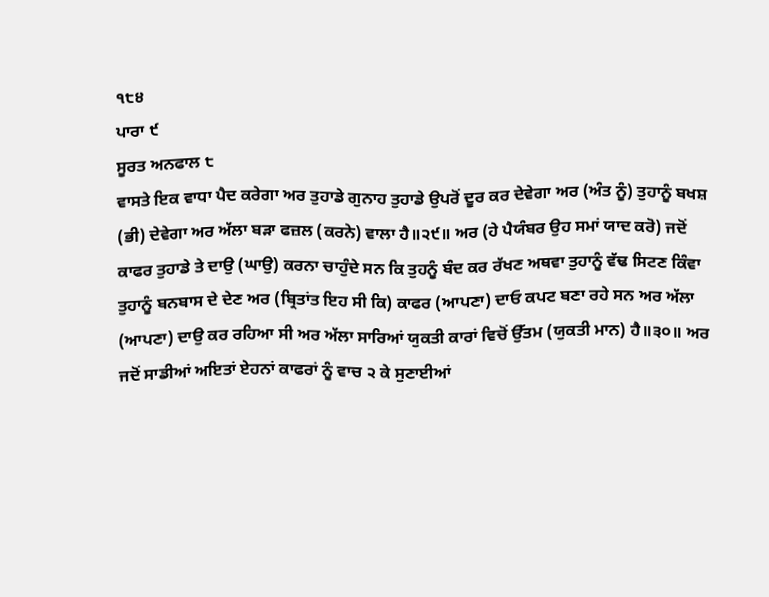੧੮੪
ਪਾਰਾ ੯
ਸੂਰਤ ਅਨਫਾਲ ੮
ਵਾਸਤੇ ਇਕ ਵਾਧਾ ਪੈਦ ਕਰੇਗਾ ਅਰ ਤੁਹਾਡੇ ਗੁਨਾਹ ਤੁਹਾਡੇ ਉਪਰੋਂ ਦੂਰ ਕਰ ਦੇਵੇਗਾ ਅਰ (ਅੰਤ ਨੂੰ) ਤੁਹਾਨੂੰ ਬਖਸ਼ (ਭੀ) ਦੇਵੇਗਾ ਅਰ ਅੱਲਾ ਬੜਾ ਫਜ਼ਲ (ਕਰਨੇ) ਵਾਲਾ ਹੈ॥੨੯॥ ਅਰ (ਹੇ ਪੈਯੰਬਰ ਉਹ ਸਮਾਂ ਯਾਦ ਕਰੋ) ਜਦੋਂ ਕਾਫਰ ਤੁਹਾਡੇ ਤੇ ਦਾਉ (ਘਾਉ) ਕਰਨਾ ਚਾਹੁੰਦੇ ਸਨ ਕਿ ਤੁਹਨੂੰ ਬੰਦ ਕਰ ਰੱਖਣ ਅਥਵਾ ਤੁਹਾਨੂੰ ਵੱਢ ਸਿਟਣ ਕਿੰਵਾ ਤੁਹਾਨੂੰ ਬਨਬਾਸ ਦੇ ਦੇਣ ਅਰ (ਬ੍ਰਿਤਾਂਤ ਇਹ ਸੀ ਕਿ) ਕਾਫਰ (ਆਪਣਾ) ਦਾਓ ਕਪਟ ਬਣਾ ਰਹੇ ਸਨ ਅਰ ਅੱਲਾ (ਆਪਣਾ) ਦਾਉ ਕਰ ਰਹਿਆ ਸੀ ਅਰ ਅੱਲਾ ਸਾਰਿਆਂ ਯੁਕਤੀ ਕਾਰਾਂ ਵਿਚੋਂ ਉੱਤਮ (ਯੁਕਤੀ ਮਾਨ) ਹੈ॥੩੦॥ ਅਰ ਜਦੋਂ ਸਾਡੀਆਂ ਅਇਤਾਂ ਏਹਨਾਂ ਕਾਫਰਾਂ ਨੂੰ ਵਾਚ ੨ ਕੇ ਸੁਣਾਈਆਂ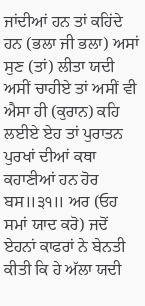ਜਾਂਦੀਆਂ ਹਨ ਤਾਂ ਕਹਿਂਦੇ ਹਨ (ਭਲਾ ਜੀ ਭਲਾ) ਅਸਾਂ ਸੁਣ (ਤਾਂ) ਲੀਤਾ ਯਦੀ ਅਸੀਂ ਚਾਹੀਏ ਤਾਂ ਅਸੀਂ ਵੀ ਐਸਾ ਹੀ (ਕੁਰਾਨ) ਕਹਿ ਲਈਏ ਏਹ ਤਾਂ ਪੁਰਾਤਨ ਪੁਰਖਾਂ ਦੀਆਂ ਕਥਾ ਕਹਾਣੀਆਂ ਹਨ ਹੋਰ ਬਸ॥੩੧॥ ਅਰ (ਓਹ ਸਮਾਂ ਯਾਦ ਕਰੋ) ਜਦੋਂ ਏਹਨਾਂ ਕਾਫਰਾਂ ਨੇ ਬੇਨਤੀ ਕੀਤੀ ਕਿ ਹੇ ਅੱਲਾ ਯਦੀ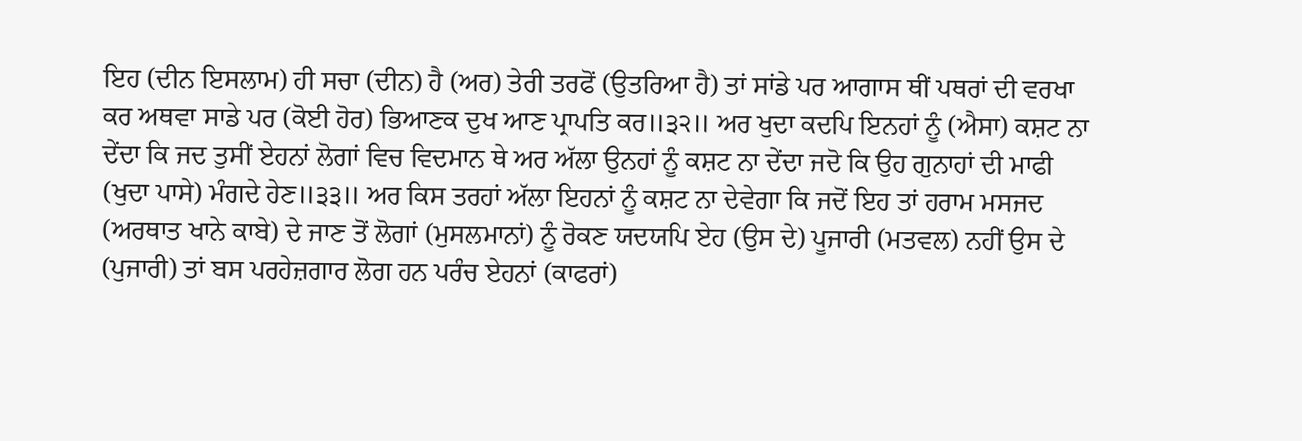ਇਹ (ਦੀਨ ਇਸਲਾਮ) ਹੀ ਸਚਾ (ਦੀਨ) ਹੈ (ਅਰ) ਤੇਰੀ ਤਰਫੋਂ (ਉਤਰਿਆ ਹੈ) ਤਾਂ ਸਾਂਡੇ ਪਰ ਆਗਾਸ ਥੀਂ ਪਥਰਾਂ ਦੀ ਵਰਖਾ ਕਰ ਅਥਵਾ ਸਾਡੇ ਪਰ (ਕੋਈ ਹੋਰ) ਭਿਆਣਕ ਦੁਖ ਆਣ ਪ੍ਰਾਪਤਿ ਕਰ॥੩੨॥ ਅਰ ਖੁਦਾ ਕਦਪਿ ਇਨਹਾਂ ਨੂੰ (ਐਸਾ) ਕਸ਼ਟ ਨਾ ਦੇਂਦਾ ਕਿ ਜਦ ਤੁਸੀਂ ਏਹਨਾਂ ਲੋਗਾਂ ਵਿਚ ਵਿਦਮਾਨ ਥੇ ਅਰ ਅੱਲਾ ਉਨਹਾਂ ਨੂੰ ਕਸ਼ਟ ਨਾ ਦੇਂਦਾ ਜਦੋ ਕਿ ਉਹ ਗੁਨਾਹਾਂ ਦੀ ਮਾਫੀ (ਖੁਦਾ ਪਾਸੇ) ਮੰਗਦੇ ਹੇਣ॥੩੩॥ ਅਰ ਕਿਸ ਤਰਹਾਂ ਅੱਲਾ ਇਹਨਾਂ ਨੂੰ ਕਸ਼ਟ ਨਾ ਦੇਵੇਗਾ ਕਿ ਜਦੋਂ ਇਹ ਤਾਂ ਹਰਾਮ ਮਸਜਦ (ਅਰਥਾਤ ਖਾਨੇ ਕਾਬੇ) ਦੇ ਜਾਣ ਤੋਂ ਲੋਗਾਂ (ਮੁਸਲਮਾਨਾਂ) ਨੂੰ ਰੋਕਣ ਯਦਯਪਿ ਏਹ (ਉਸ ਦੇ) ਪੂਜਾਰੀ (ਮਤਵਲ) ਨਹੀਂ ਉਸ ਦੇ (ਪੁਜਾਰੀ) ਤਾਂ ਬਸ ਪਰਹੇਜ਼ਗਾਰ ਲੋਗ ਹਨ ਪਰੰਚ ਏਹਨਾਂ (ਕਾਫਰਾਂ)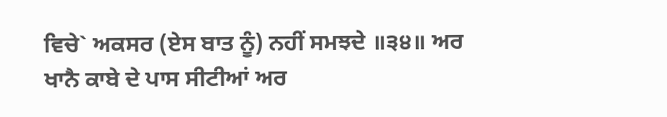ਵਿਚੇ` ਅਕਸਰ (ਏਸ ਬਾਤ ਨੂੰ) ਨਹੀਂ ਸਮਝਦੇ ॥੩੪॥ ਅਰ ਖਾਨੈ ਕਾਬੇ ਦੇ ਪਾਸ ਸੀਟੀਆਂ ਅਰ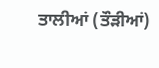ਤਾਲੀਆਂ (ਤੌੜੀਆਂ)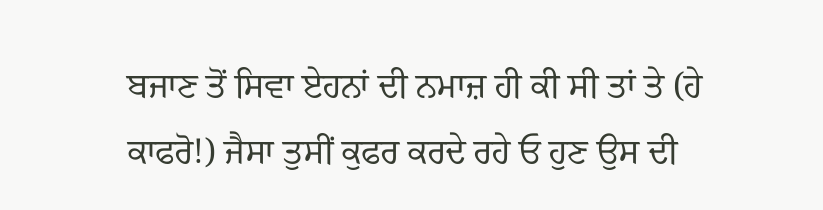ਬਜਾਣ ਤੋਂ ਸਿਵਾ ਏਹਨਾਂ ਦੀ ਨਮਾਜ਼ ਹੀ ਕੀ ਸੀ ਤਾਂ ਤੇ (ਹੇ ਕਾਫਰੋ!) ਜੈਸਾ ਤੁਸੀਂ ਕੁਫਰ ਕਰਦੇ ਰਹੇ ਓ ਹੁਣ ਉਸ ਦੀ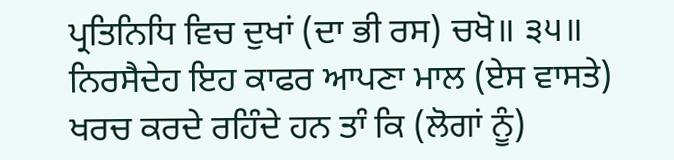ਪ੍ਰਤਿਨਿਧਿ ਵਿਚ ਦੁਖਾਂ (ਦਾ ਭੀ ਰਸ) ਚਖੋ॥ ੩੫॥ ਨਿਰਸੈਦੇਹ ਇਹ ਕਾਫਰ ਆਪਣਾ ਮਾਲ (ਏਸ ਵਾਸਤੇ) ਖਰਚ ਕਰਦੇ ਰਹਿੰਦੇ ਹਨ ਤਾੰ ਕਿ (ਲੋਗਾਂ ਨੂੰ)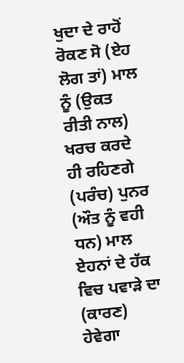ਖੁਦਾ ਦੇ ਰਾਹੋਂ ਰੋਕਣ ਸੋ (ਏਹ ਲੋਗ ਤਾਂ) ਮਾਲ ਨੂੰ (ਉਕਤ ਰੀਤੀ ਨਾਲ) ਖਰਚ ਕਰਦੇ ਹੀ ਰਹਿਣਗੇ (ਪਰੰਚ) ਪੁਨਰ (ਔਤ ਨੂੰ ਵਹੀ ਧਨ) ਮਾਲ ਏਹਨਾਂ ਦੇ ਹੱਕ ਵਿਚ ਪਵਾੜੇ ਦਾ (ਕਾਰਣ) ਹੇਵੇਗਾ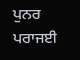ਪੁਨਰ ਪਰਾਜਈ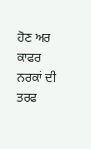ਹੋਣ ਅਰ ਕਾਫਰ ਨਰਕਾਂ ਦੀ ਤਰਫ